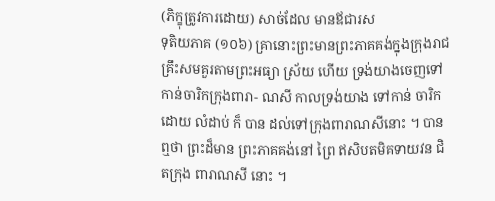(ភិក្ខុត្រូវការដោយ) សាច់ដែល មានឪជារស
ទុតិយភាគ (១០៦) គ្រានោះព្រះមានព្រះភាគគង់ក្នុងក្រុងរាជគ្រឹះសមគួរតាមព្រះអធ្យា ស្រ័យ ហើយ ទ្រង់យាងចេញទៅកាន់ចារិកក្រុងពារា- ណសី កាលទ្រង់យាង ទៅកាន់ ចារិក ដោយ លំដាប់ ក៏ បាន ដល់ទៅក្រុងពារាណសីនោះ ។ បាន ឮថា ព្រះដ៏មាន ព្រះភាគគង់នៅ ព្រៃ ឥសិបតមិគទាយវន ជិតក្រុង ពារាណសី នោះ ។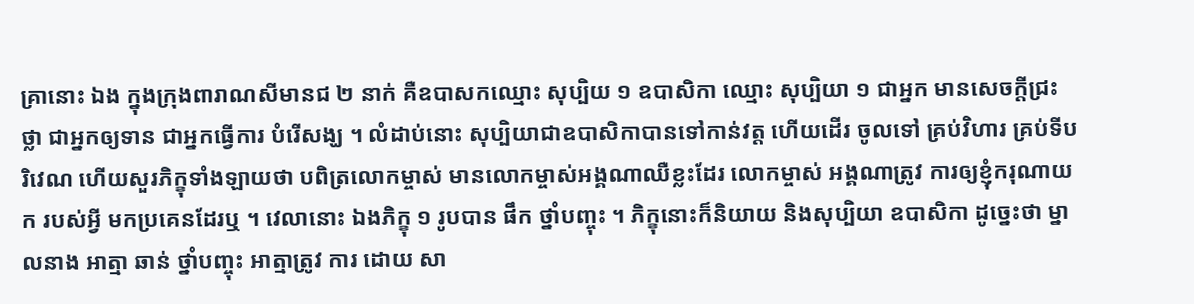គ្រានោះ ឯង ក្នុងក្រុងពារាណសីមានជ ២ នាក់ គឺឧបាសកឈ្មោះ សុប្បិយ ១ ឧបាសិកា ឈ្មោះ សុប្បិយា ១ ជាអ្នក មានសេចក្តីជ្រះថ្លា ជាអ្នកឲ្យទាន ជាអ្នកធ្វើការ បំរើសង្ឃ ។ លំដាប់នោះ សុប្បិយាជាឧបាសិកាបានទៅកាន់វត្ត ហើយដើរ ចូលទៅ គ្រប់វិហារ គ្រប់ទីបរិវេណ ហើយសួរភិក្ខុទាំងឡាយថា បពិត្រលោកម្ចាស់ មានលោកម្ចាស់អង្គណាឈឺខ្លះដែរ លោកម្ចាស់ អង្គណាត្រូវ ការឲ្យខ្ញុំករុណាយក របស់អ្វី មកប្រគេនដែរឬ ។ វេលានោះ ឯងភិក្ខុ ១ រូបបាន ផឹក ថ្នាំបញ្ចុះ ។ ភិក្ខុនោះក៏និយាយ និងសុប្បិយា ឧបាសិកា ដូច្នេះថា ម្នាលនាង អាត្មា ឆាន់ ថ្នាំបញ្ចុះ អាត្មាត្រូវ ការ ដោយ សា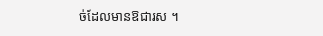ច់ដែលមានឱជារស ។